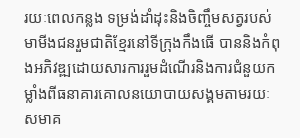រយៈពេលកន្លង ទម្រង់ដាំដុះនិងចិញ្ចឹមសត្វរបស់មាមីងជនរួមជាតិខ្មែរនៅទីក្រុងកឹងធើ បាននិងកំពុងអភិវឌ្ឍដោយសារការរួមដំណើរនិងការជំនួយកម្លាំងពីធនាគារគោលនយោបាយសង្គមតាមរយៈសមាគ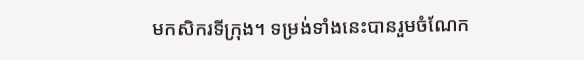មកសិករទីក្រុង។ ទម្រង់ទាំងនេះបានរួមចំណែក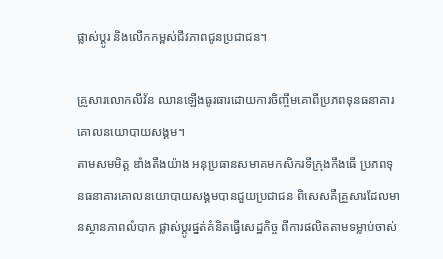ផ្លាស់ប្តូរ និងលើកកម្ពស់ជីវភាពជូនប្រជាជន។

គ្រួសារលោកលីវ័ន ឈានឡើងធូរធារដោយការចិញ្ចឹមគោពីប្រភពទុនធនាគារគោលនយោបាយសង្គម។
តាមសមមិត្ត ឌាំងតឹងយ៉ាង អនុប្រធានសមាគមកសិករទីក្រុងកឹងធើ ប្រភពទុនធនាគារគោលនយោបាយសង្គមបានជួយប្រជាជន ពិសេសគឺគ្រួសារដែលមានស្ថានភាពលំបាក ផ្លាស់ប្តូរផ្នត់គំនិតធ្វើសេដ្ឋកិច្ច ពីការផលិតតាមទម្លាប់ចាស់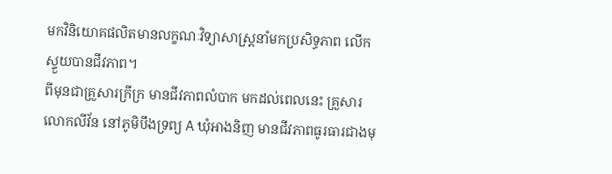មកវិនិយោគផលិតមានលក្ខណៈវិទ្យាសាស្រ្តនាំមកប្រសិទ្ធភាព លើកស្ទួយបានជីវភាព។
ពីមុនជាគ្រួសារក្រីក្រ មានជីវភាពលំបាក មកដល់ពេលនេះ គ្រួសារលោកលីវ័ន នៅភូមិបឹងទ្រព្យ A ឃុំអាងនិញ មានជីវភាពធូរធារជាងមុ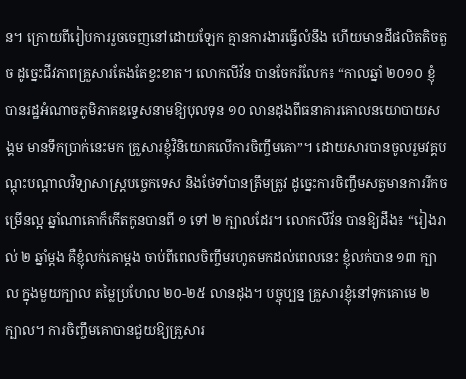ន។ ក្រោយពីរៀបការរួចចេញនៅដោយឡែក គ្មានការងារធ្វើលំនឹង ហើយមានដីផលិតតិចតួច ដូច្នេះជីវភាពគ្រួសារតែងតែខ្វះខាត។ លោកលីវ័ន បានចែករំលែក៖ “កាលឆ្នាំ ២០១០ ខ្ញុំបានរដ្ឋអំណាចភូមិភាគឧទ្ទេសនាមឱ្យបុលទុន ១០ លានដុងពីធនាគារគោលនយោបាយសង្គម មានទឹកប្រាក់នេះមក គ្រួសារខ្ញុំវិនិយោគលើការចិញ្ចឹមគោ”។ ដោយសារបានចូលរួមវគ្គបណ្តុះបណ្តាលវិទ្យាសាស្ត្របច្ចេកទេស និងថែទាំបានត្រឹមត្រូវ ដូច្នេះការចិញ្ចឹមសត្វមានការរីកចម្រើនល្អ ឆ្នាំណាគោក៏កើតកូនបានពី ១ ទៅ ២ ក្បាលដែរ។ លោកលីវ័ន បានឱ្យដឹង៖ “រៀងរាល់ ២ ឆ្នាំម្តង គឺខ្ញុំលក់គោម្តង ចាប់ពីពេលចិញ្ចឹមរហូតមកដល់ពេលនេះ ខ្ញុំលក់បាន ១៣ ក្បាល ក្នុងមួយក្បាល តម្លៃប្រហែល ២០-២៥ លានដុង។ បច្ចុប្បន្ន គ្រួសារខ្ញុំនៅទុកគោមេ ២ ក្បាល។ ការចិញ្ចឹមគោបានជួយឱ្យគ្រួសារ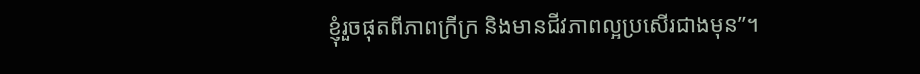ខ្ញុំរួចផុតពីភាពក្រីក្រ និងមានជីវភាពល្អប្រសើរជាងមុន”។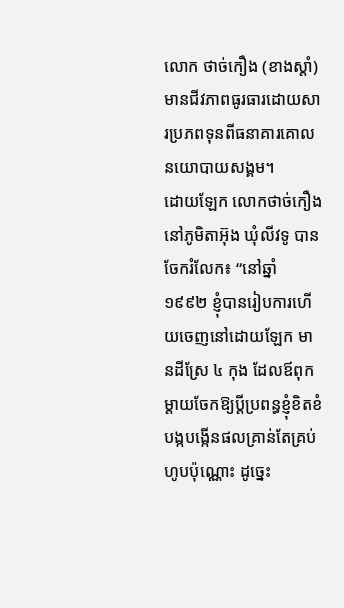លោក ថាច់កឿង (ខាងស្តាំ) មានជីវភាពធូរធារដោយសារប្រភពទុនពីធនាគារគោលនយោបាយសង្គម។
ដោយឡែក លោកថាច់កឿង នៅភូមិតាអ៊ុង ឃុំលីវទូ បានចែករំលែក៖ “នៅឆ្នាំ ១៩៩២ ខ្ញុំបានរៀបការហើយចេញនៅដោយឡែក មានដីស្រែ ៤ កុង ដែលឪពុកម្តាយចែកឱ្យប្តីប្រពន្ធខ្ញុំខិតខំបង្កបង្កើនផលគ្រាន់តែគ្រប់ហូបប៉ុណ្ណោះ ដូច្នេះ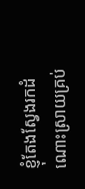ខ្ញុំតែងស្វែងរកដំណោះស្រាយគ្រប់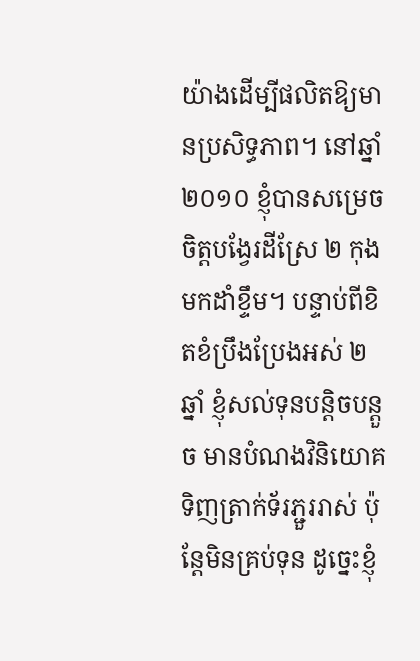យ៉ាងដើម្បីផលិតឱ្យមានប្រសិទ្ធភាព។ នៅឆ្នាំ ២០១០ ខ្ញុំបានសម្រេចចិត្តបង្វែរដីស្រែ ២ កុងមកដាំខ្ទឹម។ បន្ទាប់ពីខិតខំប្រឹងប្រែងអស់ ២ ឆ្នាំ ខ្ញុំសល់ទុនបន្តិចបន្តួច មានបំណងវិនិយោគទិញត្រាក់ទ័រភ្ជួររាស់ ប៉ុន្តែមិនគ្រប់ទុន ដូច្នេះខ្ញុំ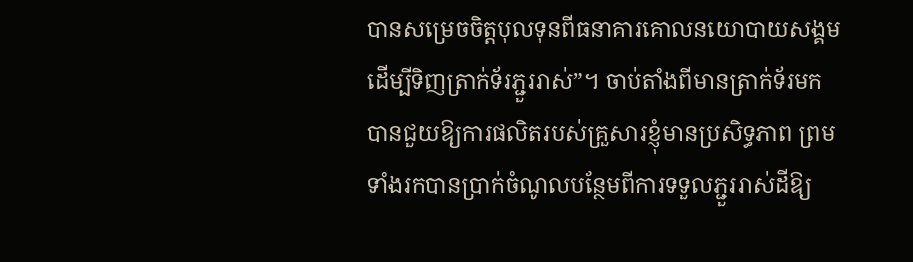បានសម្រេចចិត្តបុលទុនពីធនាគារគោលនយោបាយសង្គមដើម្បីទិញត្រាក់ទ័រភ្ជួររាស់”។ ចាប់តាំងពីមានត្រាក់ទ័រមក បានជួយឱ្យការផលិតរបស់គ្រួសារខ្ញុំមានប្រសិទ្ធភាព ព្រមទាំងរកបានប្រាក់ចំណូលបន្ថែមពីការទទួលភ្ជួររាស់ដីឱ្យ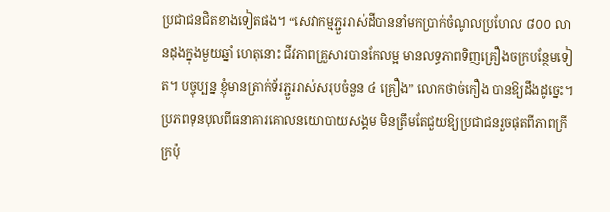ប្រជាជនជិតខាងទៀតផង។ “សេវាកម្មភ្ជួររាស់ដីបាននាំមកប្រាក់ចំណូលប្រហែល ៨០០ លានដុងក្នុងមួយឆ្នាំ ហេតុនោះ ជីវភាពគ្រួសារបានកែលម្អ មានលទ្ធភាពទិញគ្រឿងចក្របន្ថែមទៀត។ បច្ចុប្បន្ន ខ្ញុំមានត្រាក់ទ័រភ្ជួររាស់សរុបចំនួន ៤ គ្រឿង” លោកថាច់កឿង បានឱ្យដឹងដូច្នេះ។
ប្រភពទុនបុលពីធនាគារគោលនយោបាយសង្គម មិនត្រឹមតែជួយឱ្យប្រជាជនរួចផុតពីភាពក្រីក្រប៉ុ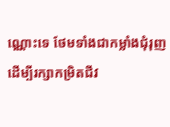ណ្ណោះទេ ថែមទាំងជាកម្លាំងជុំរុញដើម្បីរក្សាកម្រិតជីវ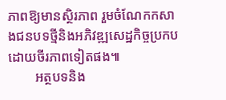ភាពឱ្យមានស្ថិរភាព រួមចំណែកកសាងជនបទថ្មីនិងអភិវឌ្ឍសេដ្ឋកិច្ចប្រកបដោយចីរភាពទៀតផង៕
        អត្ថបទនិង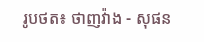រូបថត៖ ថាញវ៉ាង - សុផន